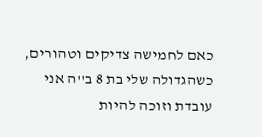כאם לחמישה צדיקים וטהורים, כשהגדולה שלי בת 8 ב''ה אני עובדת וזוכה להיות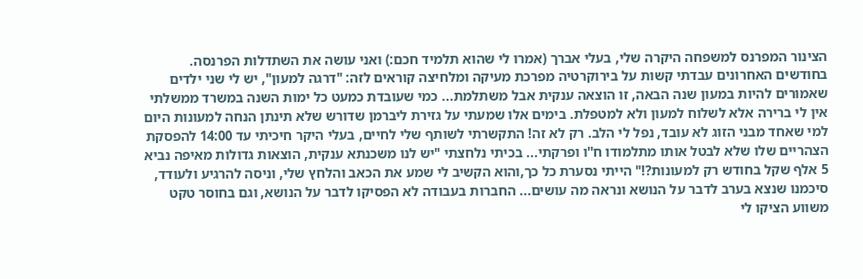הצינור המפרנס למשפחה היקרה שלי, בעלי אברך (אמרו לי שהוא תלמיד חכם:) ואני עושה את השתדלות הפרנסה. בחודשים האחרונים עבדתי קשות על בירוקרטיה מפרכת מעיקה ומלחיצה קוראים לזה: "דרגה למעון", יש לי שני ילדים שאמורים להיות במעון שנה הבאה, זו הוצאה ענקית אבל משתלמת... כמי שעובדת כמעט כל ימות השנה במשרד ממשלתי אין לי ברירה אלא לשלוח למעון ולא למטפלת. בימים אלו שמעתי על גזירת ליברמן שדורש שלא תינתן הנחה למעונות היום למי שאחד מבני הזוג לא עובד, נפל לי הלב. רק לא זה! התקשרתי לשותף שלי לחיים, בעלי היקר חיכיתי עד 14:00 להפסקת הצהריים שלו שלא לבטל אותו מתלמודו ח''ו ופרקתי... בכיתי נלחצתי "יש לנו משכנתא ענקית, הוצאות גדולות מאיפה נביא 5 אלף שקל בחודש רק למעונות?!" הייתי נסערת כל כך,והוא הקשיב לי שמע את הכאב והלחץ שלי, וניסה להרגיע ולעודד, סיכמנו שנצא בערב לדבר על הנושא ונראה מה עושים... החברות בעבודה לא הפסיקו לדבר על הנושא, וגם בחוסר טקט משווע הציקו לי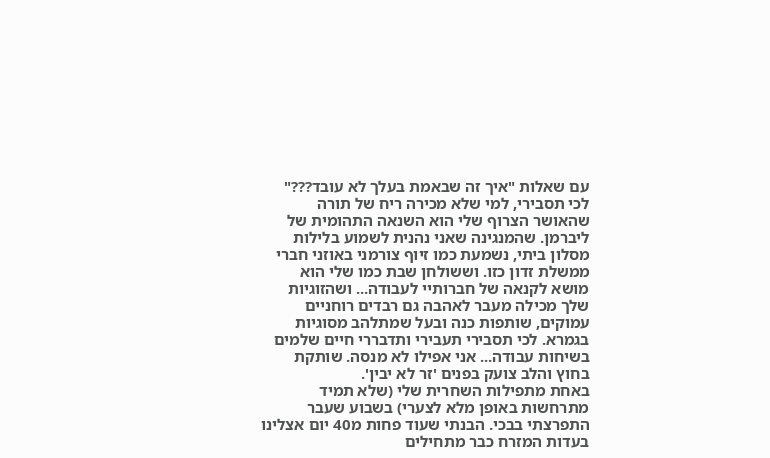עם שאלות "איך זה שבאמת בעלך לא עובד???"
לכי תסבירי, למי שלא מכירה ריח של תורה שהאושר הצרוף שלי הוא השנאה התהומית של ליברמן. שהמנגינה שאני נהנית לשמוע בלילות מסלון ביתי, נשמעת כמו זיוף צורמני באוזני חברי ממשלת זדון כזו. וששולחן שבת כמו שלי הוא מושא לקנאה של חברותיי לעבודה... ושהזוגיות שלך מכילה מעבר לאהבה גם רבדים רוחניים עמוקים, שותפות כנה ובעל שמתלהב מסוגיות בגמרא. לכי תסבירי תעבירי ותדבררי חיים שלמים בשיחות עבודה... אני אפילו לא מנסה. שותקת בחוץ והלב צועק בפנים 'זר לא יבין'.
באחת מתפילות השחרית שלי (שלא תמיד מתרחשות באופן מלא לצערי) בשבוע שעבר התפרצתי בבכי. הבנתי שעוד פחות מ40 יום אצלינו בעדות המזרח כבר מתחילים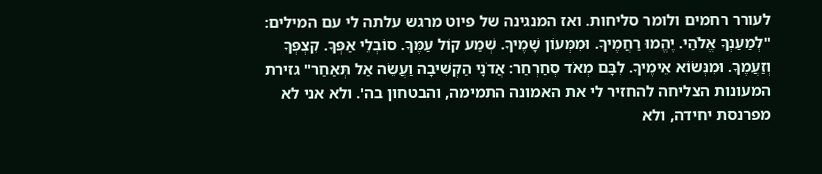לעורר רחמים ולומר סליחות. ואז המנגינה של פיוט מרגש עלתה לי עם המילים: "לְמַעַנְךָ אֱלֹהַי. יֶהֱמוּ רַחֲמֶיךָ. וּמִמְּעוֹן שָׁמֶיךָ. שְׁמַע קוֹל עַמֶּךָ. סוֹבְלֵי אַפְּךָ. קִצְפְּךָ וְזַעֲמֶךָ. וּמִנְּשׂוֹא אֵימֶיךָ. לִבָּם מְאֹד סְחַרְחַר: אֲדֹנָי הַקְשִׁיבָה וַעֲשֵׂה אַל תְּאַחַר" גזירת המעונות הצליחה להחזיר לי את האמונה התמימה, והבטחון בה'. ולא אני לא מפרנסת יחידה, ולא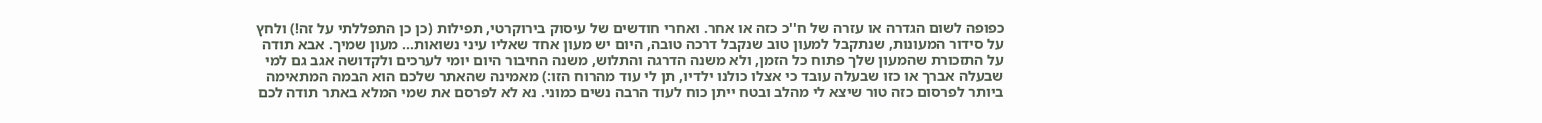כפופה לשום הגדרה או עזרה של ח''כ כזה או אחר. ואחרי חודשים של עיסוק בירוקרטי, תפילות (כן כן התפללתי על זה!) ולחץ על סידור המעונות, שנתקבל למעון טוב שנקבל דרכה טובה, היום יש מעון אחד שאליו עיני נשואות... מעון שמיך. אבא תודה על התזכורת שהמעון שלך פתוח כל הזמן, ולא משנה הדרגה והתלוש, משנה החיבור היום יומי לערכים ולקדושה אגב גם למי שבעלה אברך או כזו שבעלה עובד כי אצלו כולנו ילדיו, תן לי עוד מהרוח הזו:) מאמינה שהאתר שלכם הוא הבמה המתאימה ביותר לפרסום כזה טור שיצא לי מהלב ובטח ייתן כוח לעוד הרבה נשים כמוני. נא לא לפרסם את שמי המלא באתר תודה לכם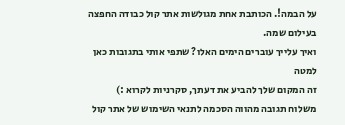על הבמה!. הכותבת אחת מגולשות אתר קול כבודה החפצה בעילום שמה.
ואיך עלייך עוברים הימים האלו? שתפי אותי בתגובות כאן למטה
זה המקום שלך להביע את דעתך, סקרניות לקרוא :)
משלוח תגובה מהווה הסכמה לתנאי השימוש של אתר קול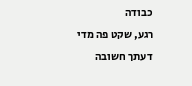כבודה
רגע, שקט פה מדי
דעתך חשובה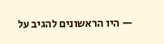— היו הראשונים להגיב על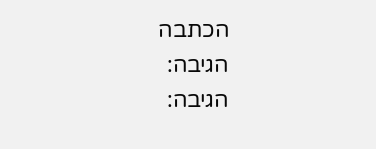הכתבה
הגיבה:
הגיבה: